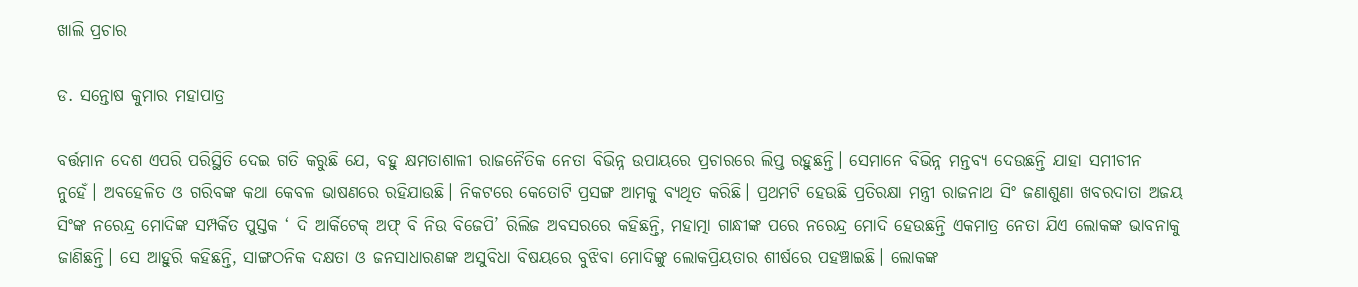ଖାଲି ପ୍ରଚାର

ଡ. ସନ୍ତୋଷ କୁମାର ମହାପାତ୍ର

ବର୍ତ୍ତମାନ ଦେଶ ଏପରି ପରିସ୍ଥିତି ଦେଇ ଗତି କରୁଛି ଯେ, ବହୁ କ୍ଷମତାଶାଳୀ ରାଜନୈତିକ ନେତା ବିଭିନ୍ନ ଉପାୟରେ ପ୍ରଚାରରେ ଲିପ୍ତ ରହୁଛନ୍ତି। ସେମାନେ ବିଭିନ୍ନ ମନ୍ତବ୍ୟ ଦେଉଛନ୍ତି ଯାହା ସମୀଚୀନ ନୁହେଁ। ଅବହେଳିତ ଓ ଗରିବଙ୍କ କଥା କେବଳ ଭାଷଣରେ ରହିଯାଉଛି। ନିକଟରେ କେତୋଟି ପ୍ରସଙ୍ଗ ଆମକୁ ବ୍ୟଥିତ କରିଛି। ପ୍ରଥମଟି ହେଉଛି ପ୍ରତିରକ୍ଷା ମନ୍ତ୍ରୀ ରାଜନାଥ ସିଂ ଜଣାଶୁଣା ଖବରଦାତା ଅଜୟ ସିଂଙ୍କ ନରେନ୍ଦ୍ର ମୋଦିଙ୍କ ସମ୍ପର୍କିତ ପୁସ୍ତକ ‘ ଦି ଆର୍କିଟେକ୍‌ ଅଫ୍‌ ବି ନିଉ ବିଜେପି’ ରିଲିଜ ଅବସରରେ କହିଛନ୍ତି, ମହାତ୍ମା ଗାନ୍ଧୀଙ୍କ ପରେ ନରେନ୍ଦ୍ର ମୋଦି ହେଉଛନ୍ତି ଏକମାତ୍ର ନେତା ଯିଏ ଲୋକଙ୍କ ଭାବନାକୁ ଜାଣିଛନ୍ତି। ସେ ଆହୁରି କହିଛନ୍ତି, ସାଙ୍ଗଠନିକ ଦକ୍ଷତା ଓ ଜନସାଧାରଣଙ୍କ ଅସୁବିଧା ବିଷୟରେ ବୁଝିବା ମୋଦିଙ୍କୁ ଲୋକପ୍ରିୟତାର ଶୀର୍ଷରେ ପହଞ୍ଚାଇଛି। ଲୋକଙ୍କ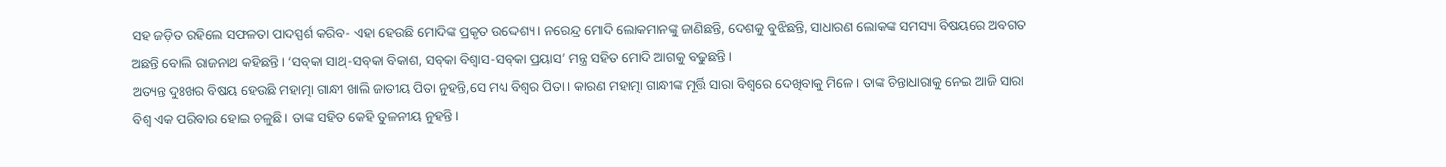ସହ ଜଡ଼ିତ ରହିଲେ ସଫଳତା ପାଦସ୍ପର୍ଶ କରିବ- ଏହା ହେଉଛି ମୋଦିଙ୍କ ପ୍ରକୃତ ଉଦ୍ଦେଶ୍ୟ। ନରେନ୍ଦ୍ର ମୋଦି ଲୋକମାନଙ୍କୁ ଜାଣିଛନ୍ତି, ଦେଶକୁ ବୁଝିଛନ୍ତି, ସାଧାରଣ ଲୋକଙ୍କ ସମସ୍ୟା ବିଷୟରେ ଅବଗତ ଅଛନ୍ତି ବୋଲି ରାଜନାଥ କହିଛନ୍ତି। ‘ସବ୍‌କା ସାଥ୍‌-ସବ୍‌କା ବିକାଶ, ସବ୍‌କା ବିଶ୍ୱାସ-ସବ୍‌କା ପ୍ରୟାସ’ ମନ୍ତ୍ର ସହିତ ମୋଦି ଆଗକୁ ବଢୁଛନ୍ତି।
ଅତ୍ୟନ୍ତ ଦୁଃଖର ବିଷୟ ହେଉଛି ମହାତ୍ମା ଗାନ୍ଧୀ ଖାଲି ଜାତୀୟ ପିତା ନୁହନ୍ତି,ସେ ମଧ୍ୟ ବିଶ୍ୱର ପିତା। କାରଣ ମହାତ୍ମା ଗାନ୍ଧୀଙ୍କ ମୂର୍ତ୍ତି ସାରା ବିଶ୍ବରେ ଦେଖିବାକୁ ମିଳେ। ତାଙ୍କ ଚିନ୍ତାଧାରାକୁ ନେଇ ଆଜି ସାରା ବିଶ୍ବ ଏକ ପରିବାର ହୋଇ ଚଳୁଛି। ତାଙ୍କ ସହିତ କେହି ତୁଳନୀୟ ନୁହନ୍ତି।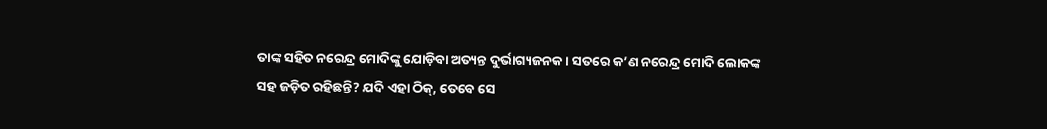ତାଙ୍କ ସହିତ ନରେନ୍ଦ୍ର ମୋଦିଙ୍କୁ ଯୋଡ଼ିବା ଅତ୍ୟନ୍ତ ଦୁର୍ଭାଗ୍ୟଜନକ। ସତରେ କ’ଣ ନରେନ୍ଦ୍ର ମୋଦି ଲୋକଙ୍କ ସହ ଜଡ଼ିତ ରହିଛନ୍ତି? ଯଦି ଏହା ଠିକ୍‌, ତେବେ ସେ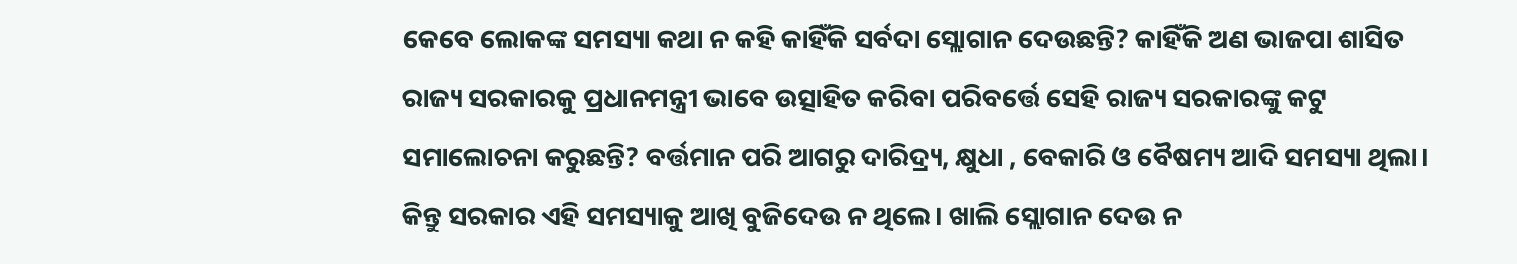କେବେ ଲୋକଙ୍କ ସମସ୍ୟା କଥା ନ କହି କାହିଁକି ସର୍ବଦା ସ୍ଲୋଗାନ ଦେଉଛନ୍ତି? କାହିଁକି ଅଣ ଭାଜପା ଶାସିତ ରାଜ୍ୟ ସରକାରକୁ ପ୍ରଧାନମନ୍ତ୍ରୀ ଭାବେ ଉତ୍ସାହିତ କରିବା ପରିବର୍ତ୍ତେ ସେହି ରାଜ୍ୟ ସରକାରଙ୍କୁ କଟୁ ସମାଲୋଚନା କରୁଛନ୍ତି? ବର୍ତ୍ତମାନ ପରି ଆଗରୁ ଦାରିଦ୍ର୍ୟ, କ୍ଷୁଧା , ବେକାରି ଓ ବୈଷମ୍ୟ ଆଦି ସମସ୍ୟା ଥିଲା। କିନ୍ତୁ ସରକାର ଏହି ସମସ୍ୟାକୁ ଆଖି ବୁଜିଦେଉ ନ ଥିଲେ। ଖାଲି ସ୍ଲୋଗାନ ଦେଉ ନ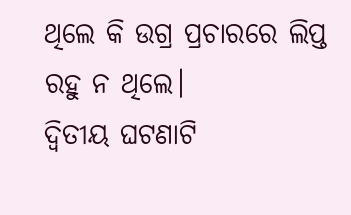ଥିଲେ କି ଉଗ୍ର ପ୍ରଚାରରେ ଲିପ୍ତ ରହୁ ନ ଥିଲେ।
ଦ୍ୱିତୀୟ ଘଟଣାଟି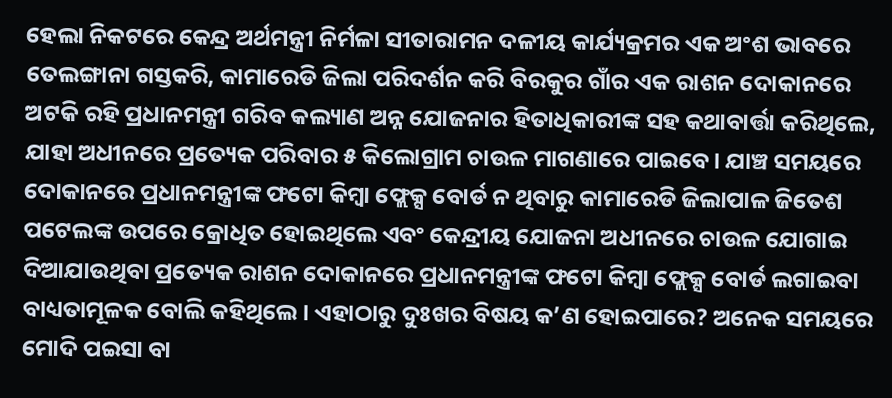ହେଲା ନିକଟରେ କେନ୍ଦ୍ର ଅର୍ଥମନ୍ତ୍ରୀ ନିର୍ମଳା ସୀତାରାମନ ଦଳୀୟ କାର୍ଯ୍ୟକ୍ରମର ଏକ ଅଂଶ ଭାବରେ ତେଲଙ୍ଗାନା ଗସ୍ତକରି, କାମାରେଡି ଜିଲା ପରିଦର୍ଶନ କରି ବିରକୁର ଗାଁର ଏକ ରାଶନ ଦୋକାନରେ ଅଟକି ରହି ପ୍ରଧାନମନ୍ତ୍ରୀ ଗରିବ କଲ୍ୟାଣ ଅନ୍ନ ଯୋଜନାର ହିତାଧିକାରୀଙ୍କ ସହ କଥାବାର୍ତ୍ତା କରିଥିଲେ, ଯାହା ଅଧୀନରେ ପ୍ରତ୍ୟେକ ପରିବାର ୫ କିଲୋଗ୍ରାମ ଚାଉଳ ମାଗଣାରେ ପାଇବେ। ଯାଞ୍ଚ ସମୟରେ ଦୋକାନରେ ପ୍ରଧାନମନ୍ତ୍ରୀଙ୍କ ଫଟୋ କିମ୍ବା ଫ୍ଲେକ୍ସ ବୋର୍ଡ ନ ଥିବାରୁ କାମାରେଡି ଜିଲାପାଳ ଜିତେଶ ପଟେଲଙ୍କ ଉପରେ କ୍ରୋଧିତ ହୋଇଥିଲେ ଏବଂ କେନ୍ଦ୍ରୀୟ ଯୋଜନା ଅଧୀନରେ ଚାଉଳ ଯୋଗାଇ ଦିଆଯାଉଥିବା ପ୍ରତ୍ୟେକ ରାଶନ ଦୋକାନରେ ପ୍ରଧାନମନ୍ତ୍ରୀଙ୍କ ଫଟୋ କିମ୍ବା ଫ୍ଲେକ୍ସ ବୋର୍ଡ ଲଗାଇବା ବାଧ୍ୟତାମୂଳକ ବୋଲି କହିଥିଲେ। ଏହାଠାରୁ ଦୁଃଖର ବିଷୟ କ’ଣ ହୋଇପାରେ? ଅନେକ ସମୟରେ ମୋଦି ପଇସା ବା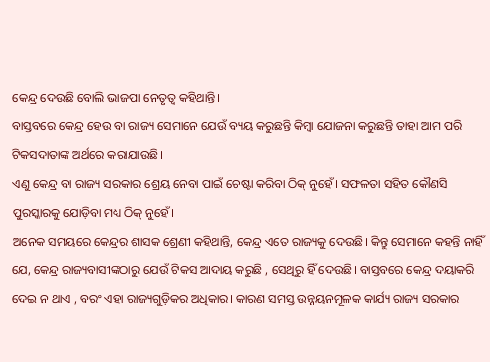କେନ୍ଦ୍ର ଦେଉଛି ବୋଲି ଭାଜପା ନେତୃତ୍ୱ କହିଥାନ୍ତି।
ବାସ୍ତବରେ କେନ୍ଦ୍ର ହେଉ ବା ରାଜ୍ୟ ସେମାନେ ଯେଉଁ ବ୍ୟୟ କରୁଛନ୍ତି କିମ୍ବା ଯୋଜନା କରୁଛନ୍ତି ତାହା ଆମ ପରି ଟିକସଦାତାଙ୍କ ଅର୍ଥରେ କରାଯାଉଛି।
ଏଣୁ କେନ୍ଦ୍ର ବା ରାଜ୍ୟ ସରକାର ଶ୍ରେୟ ନେବା ପାଇଁ ଚେଷ୍ଟା କରିବା ଠିକ୍‌ ନୁହେଁ। ସଫଳତା ସହିତ କୌଣସି ପୁରସ୍କାରକୁ ଯୋଡ଼ିବା ମଧ୍ୟ ଠିକ୍‌ ନୁହେଁ।
ଅନେକ ସମୟରେ କେନ୍ଦ୍ରର ଶାସକ ଶ୍ରେଣୀ କହିଥାନ୍ତି, କେନ୍ଦ୍ର ଏତେ ରାଜ୍ୟକୁ ଦେଉଛି। କିନ୍ତୁ ସେମାନେ କହନ୍ତି ନାହିଁ ଯେ, କେନ୍ଦ୍ର ରାଜ୍ୟବାସୀଙ୍କଠାରୁ ଯେଉଁ ଟିକସ ଆଦାୟ କରୁଛି , ସେଥିରୁ ହିଁ ଦେଉଛି। ବାସ୍ତବରେ କେନ୍ଦ୍ର ଦୟାକରି ଦେଇ ନ ଥାଏ , ବରଂ ଏହା ରାଜ୍ୟଗୁଡ଼ିକର ଅଧିକାର। କାରଣ ସମସ୍ତ ଉନ୍ନୟନମୂଳକ କାର୍ଯ୍ୟ ରାଜ୍ୟ ସରକାର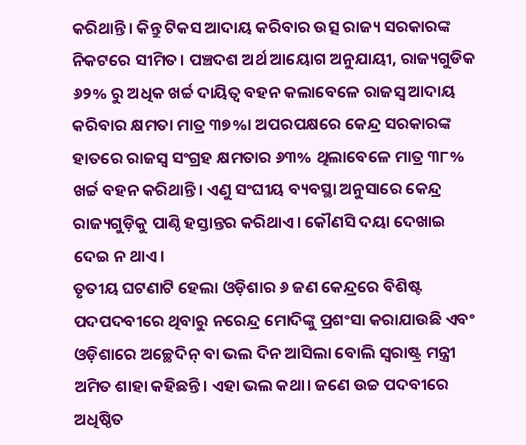କରିଥାନ୍ତି। କିନ୍ତୁ ଟିକସ ଆଦାୟ କରିବାର ଉତ୍ସ ରାଜ୍ୟ ସରକାରଙ୍କ ନିକଟରେ ସୀମିତ। ପଞ୍ଚଦଶ ଅର୍ଥ ଆୟୋଗ ଅନୁଯାୟୀ, ରାଜ୍ୟଗୁଡିକ ୬୨% ରୁ ଅଧିକ ଖର୍ଚ୍ଚ ଦାୟିତ୍ୱ ବହନ କଲାବେଳେ ରାଜସ୍ବ ଆଦାୟ କରିବାର କ୍ଷମତା ମାତ୍ର ୩୭%। ଅପରପକ୍ଷରେ କେନ୍ଦ୍ର ସରକାରଙ୍କ ହାତରେ ରାଜସ୍ବ ସଂଗ୍ରହ କ୍ଷମତାର ୬୩% ଥିଲାବେଳେ ମାତ୍ର ୩୮% ଖର୍ଚ୍ଚ ବହନ କରିଥାନ୍ତି। ଏଣୁ ସଂଘୀୟ ବ୍ୟବସ୍ଥା ଅନୁସାରେ କେନ୍ଦ୍ର ରାଜ୍ୟଗୁଡ଼ିକୁ ପାଣ୍ଠି ହସ୍ତାନ୍ତର କରିଥାଏ। କୌଣସି ଦୟା ଦେଖାଇ ଦେଇ ନ ଥାଏ।
ତୃତୀୟ ଘଟଣାଟି ହେଲା ଓଡ଼ିଶାର ୬ ଜଣ କେନ୍ଦ୍ରରେ ବିଶିଷ୍ଟ ପଦପଦବୀରେ ଥିବାରୁ ନରେନ୍ଦ୍ର ମୋଦିଙ୍କୁ ପ୍ରଶଂସା କରାଯାଉଛି ଏବଂ ଓଡ଼ିଶାରେ ଅଚ୍ଛେଦିନ୍‌ ବା ଭଲ ଦିନ ଆସିଲା ବୋଲି ସ୍ବରାଷ୍ଟ୍ର ମନ୍ତ୍ରୀ ଅମିତ ଶାହା କହିଛନ୍ତି। ଏହା ଭଲ କଥା। ଜଣେ ଉଚ୍ଚ ପଦବୀରେ ଅଧିଷ୍ଠିତ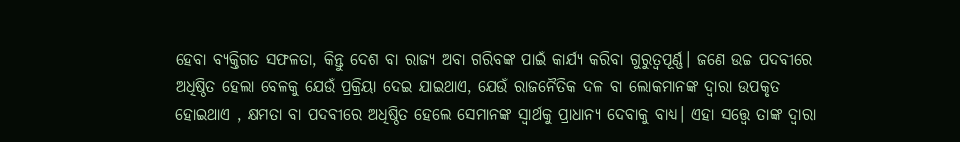ହେବା ବ୍ୟକ୍ତିଗତ ସଫଳତା, କିନ୍ତୁ ଦେଶ ବା ରାଜ୍ୟ ଅବା ଗରିବଙ୍କ ପାଇଁ କାର୍ଯ୍ୟ କରିବା ଗୁରୁତ୍ୱପୂର୍ଣ୍ଣ। ଜଣେ ଉଚ୍ଚ ପଦବୀରେ ଅଧିଷ୍ଠିତ ହେଲା ବେଳକୁ ଯେଉଁ ପ୍ରକ୍ରିୟା ଦେଇ ଯାଇଥାଏ, ଯେଉଁ ରାଜନୈତିକ ଦଳ ବା ଲୋକମାନଙ୍କ ଦ୍ୱାରା ଉପକୃତ ହୋଇଥାଏ , କ୍ଷମତା ବା ପଦବୀରେ ଅଧିଷ୍ଠିତ ହେଲେ ସେମାନଙ୍କ ସ୍ବାର୍ଥକୁ ପ୍ରାଧାନ୍ୟ ଦେବାକୁ ବାଧ୍ୟ। ଏହା ସତ୍ତ୍ୱେ ତାଙ୍କ ଦ୍ୱାରା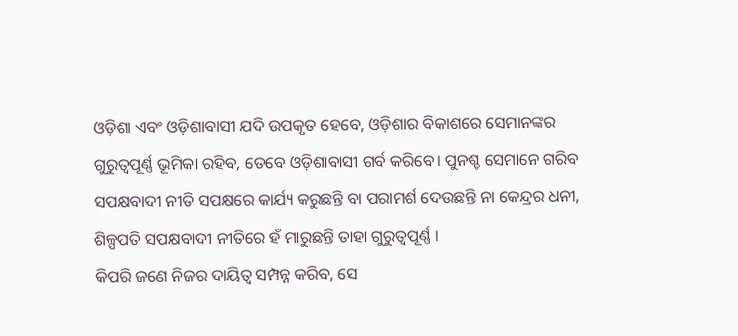ଓଡ଼ିଶା ଏବଂ ଓଡ଼ିଶାବାସୀ ଯଦି ଉପକୃତ ହେବେ, ଓଡ଼ିଶାର ବିକାଶରେ ସେମାନଙ୍କର ଗୁରୁତ୍ୱପୂର୍ଣ୍ଣ ଭୂମିକା ରହିବ, ତେବେ ଓଡ଼ିଶାବାସୀ ଗର୍ବ କରିବେ। ପୁନଶ୍ଚ ସେମାନେ ଗରିବ ସପକ୍ଷବାଦୀ ନୀତି ସପକ୍ଷରେ କାର୍ଯ୍ୟ କରୁଛନ୍ତି ବା ପରାମର୍ଶ ଦେଉଛନ୍ତି ନା କେନ୍ଦ୍ରର ଧନୀ, ଶିଳ୍ପପତି ସପକ୍ଷବାଦୀ ନୀତିରେ ହଁ ମାରୁଛନ୍ତି ତାହା ଗୁରୁତ୍ୱପୂର୍ଣ୍ଣ ।
କିପରି ଜଣେ ନିଜର ଦାୟିତ୍ୱ ସମ୍ପନ୍ନ କରିବ, ସେ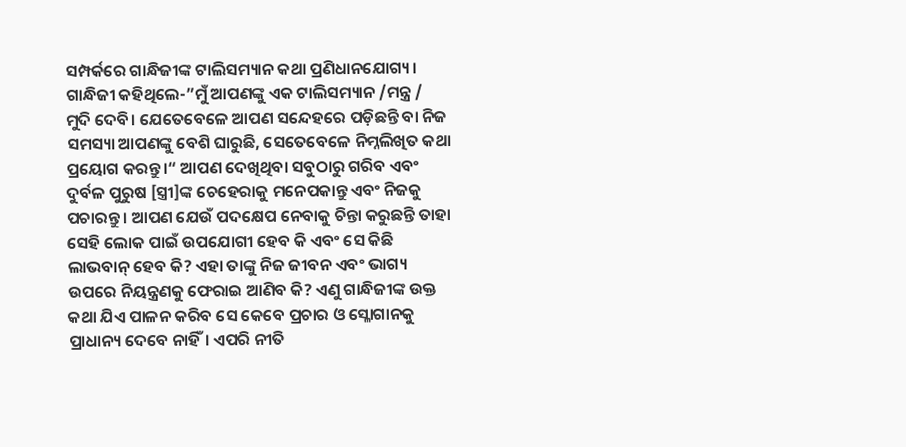ସମ୍ପର୍କରେ ଗାନ୍ଧିଜୀଙ୍କ ଟାଲିସମ୍ୟାନ କଥା ପ୍ରଣିଧାନଯୋଗ୍ୟ। ଗାନ୍ଧିଜୀ କହିଥିଲେ-”ମୁଁ ଆପଣଙ୍କୁ ଏକ ଟାଲିସମ୍ୟାନ /ମନ୍ତ୍ର / ମୁଦି ଦେବି। ଯେତେବେଳେ ଆପଣ ସନ୍ଦେହରେ ପଡ଼ିଛନ୍ତି ବା ନିଜ ସମସ୍ୟା ଆପଣଙ୍କୁ ବେଶି ଘାରୁଛି, ସେତେବେଳେ ନିମ୍ନଲିଖିତ କଥା ପ୍ରୟୋଗ କରନ୍ତୁ।“ ଆପଣ ଦେଖିଥିବା ସବୁଠାରୁ ଗରିବ ଏବଂ ଦୁର୍ବଳ ପୁରୁଷ [ସ୍ତ୍ରୀ]ଙ୍କ ଚେହେରାକୁ ମନେପକାନ୍ତୁ ଏବଂ ନିଜକୁ ପଚାରନ୍ତୁ । ଆପଣ ଯେଉଁ ପଦକ୍ଷେପ ନେବାକୁ ଚିନ୍ତା କରୁଛନ୍ତି ତାହା ସେହି ଲୋକ ପାଇଁ ଉପଯୋଗୀ ହେବ କି ଏବଂ ସେ କିଛି ଲାଭବାନ୍‌ ହେବ କି? ଏହା ତାଙ୍କୁ ନିଜ ଜୀବନ ଏବଂ ଭାଗ୍ୟ ଉପରେ ନିୟନ୍ତ୍ରଣକୁ ଫେରାଇ ଆଣିବ କି? ଏଣୁ ଗାନ୍ଧିଜୀଙ୍କ ଉକ୍ତ କଥା ଯିଏ ପାଳନ କରିବ ସେ କେବେ ପ୍ରଚାର ଓ ସ୍ଳୋଗାନକୁ ପ୍ରାଧାନ୍ୟ ଦେବେ ନାହିଁ। ଏପରି ନୀତି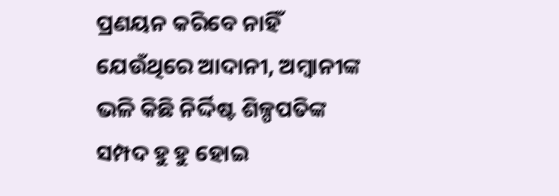ପ୍ରଣୟନ କରିବେ ନାହିଁ ଯେଉଁଥିରେ ଆଦାନୀ, ଅମ୍ବାନୀଙ୍କ ଭଳି କିଛି ନିର୍ଦ୍ଦିଷ୍ଟ ଶିଳ୍ପପତିଙ୍କ ସମ୍ପଦ ହୁ ହୁ ହୋଇ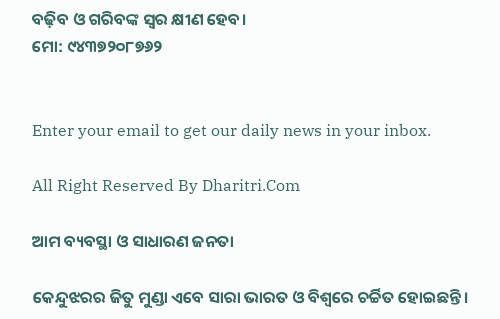ବଢ଼ିବ ଓ ଗରିବଙ୍କ ସ୍ବର କ୍ଷୀଣ ହେବ।
ମୋ: ୯୪୩୭୨୦୮୭୬୨


Enter your email to get our daily news in your inbox.

All Right Reserved By Dharitri.Com

ଆମ ବ୍ୟବସ୍ଥା ଓ ସାଧାରଣ ଜନତା

କେନ୍ଦୁଝରର ଜିତୁ ମୁଣ୍ଡା ଏବେ ସାରା ଭାରତ ଓ ବିଶ୍ୱରେ ଚର୍ଚ୍ଚିତ ହୋଇଛନ୍ତି।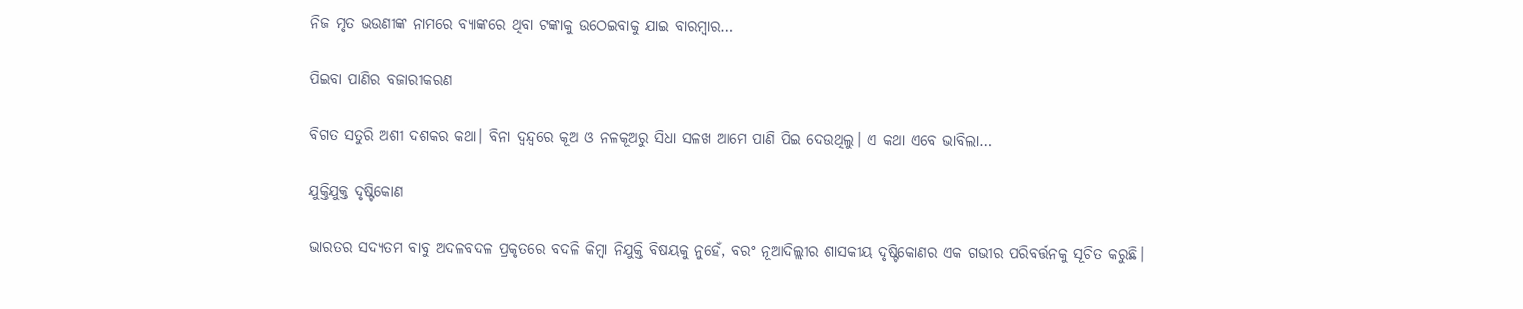ନିଜ ମୃତ ଭଉଣୀଙ୍କ ନାମରେ ବ୍ୟାଙ୍କରେ ଥିବା ଟଙ୍କାକୁ ଉଠେଇବାକୁ ଯାଇ ବାରମ୍ବାର…

ପିଇବା ପାଣିର ବଜାରୀକରଣ

ବିଗତ ସତୁରି ଅଶୀ ଦଶକର କଥା। ବିନା ଦ୍ୱନ୍ଦ୍ୱରେ କୂଅ ଓ ନଳକୂଅରୁ ସିଧା ସଳଖ ଆମେ ପାଣି ପିଇ ଦେଉଥିଲୁ। ଏ କଥା ଏବେ ଭାବିଲା…

ଯୁକ୍ତିଯୁକ୍ତ ଦୃଷ୍ଟିକୋଣ

ଭାରତର ସଦ୍ୟତମ ବାବୁ ଅଦଳବଦଳ ପ୍ରକୃତରେ ବଦଳି କିମ୍ବା ନିଯୁକ୍ତି ବିଷୟକୁ ନୁହେଁ, ବରଂ ନୂଆଦିଲ୍ଲୀର ଶାସକୀୟ ଦୃଷ୍ଟିକୋଣର ଏକ ଗଭୀର ପରିବର୍ତ୍ତନକୁ ସୂଚିତ କରୁଛି।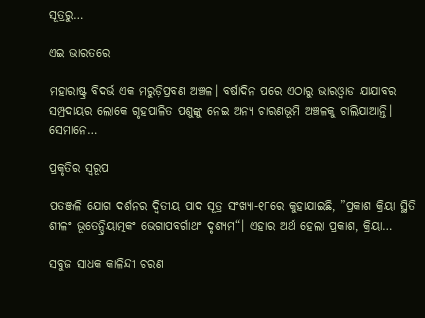ସୂତ୍ରରୁ…

ଏଇ ଭାରତରେ

ମହାରାଷ୍ଟ୍ର ବିଦର୍ଭ ଏକ ମରୁଡ଼ିପ୍ରବଣ ଅଞ୍ଚଳ। ବର୍ଷାଦିନ ପରେ ଏଠାରୁ ଭାରଓ୍ବାଡ ଯାଯାବର ସମ୍ପ୍ରଦାୟର ଲୋକେ ଗୃହପାଳିତ ପଶୁଙ୍କୁ ନେଇ ଅନ୍ୟ ଚାରଣଭୂମି ଅଞ୍ଚଳକୁ ଚାଲିଯାଆନ୍ତି। ସେମାନେ…

ପ୍ରକୃତିର ସ୍ବରୂପ

ପତଞ୍ଜଳି ଯୋଗ ଦର୍ଶନର ଦ୍ୱିତୀୟ ପାଦ ସୂତ୍ର ସଂଖ୍ୟା-୧୮ରେ କୁହାଯାଇଛି, ”ପ୍ରକାଶ କ୍ରିୟା ସ୍ଥିତି ଶୀଳଂ ଭୂତେନ୍ଦ୍ରିୟାତ୍ମକଂ ଭେଗାପବର୍ଗାଥଂ ଦୃଶ୍ୟମ“। ଏହାର ଅର୍ଥ ହେଲା ପ୍ରକାଶ, କ୍ରିୟା…

ସବୁଜ ସାଧକ କାଳିନ୍ଦୀ ଚରଣ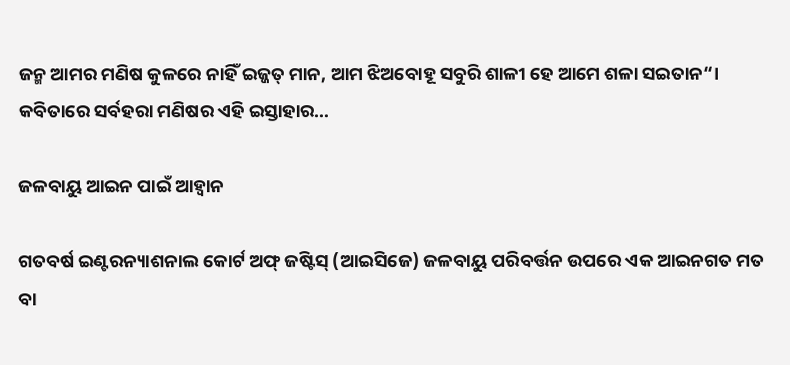ଜନ୍ମ ଆମର ମଣିଷ କୁଳରେ ନାହିଁ ଇଜ୍ଜତ୍‌ ମାନ, ଆମ ଝିଅବୋହୂ ସବୁରି ଶାଳୀ ହେ ଆମେ ଶଳା ସଇତାନ“। କବିତାରେ ସର୍ବହରା ମଣିଷର ଏହି ଇସ୍ତାହାର…

ଜଳବାୟୁ ଆଇନ ପାଇଁ ଆହ୍ବାନ

ଗତବର୍ଷ ଇଣ୍ଟରନ୍ୟାଶନାଲ କୋର୍ଟ ଅଫ୍‌ ଜଷ୍ଟିସ୍‌ (ଆଇସିଜେ) ଜଳବାୟୁ ପରିବର୍ତ୍ତନ ଉପରେ ଏକ ଆଇନଗତ ମତ ବା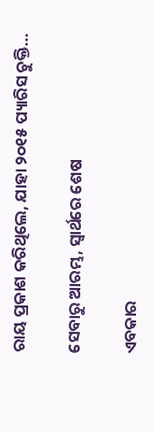ରାୟ ପ୍ରକାଶ କରିଥିଲେ, ଯାହା ୨୦୧୫ ପ୍ୟାରିସ ଚୁକ୍ତି…

ସେବାରୁ ଆରମ୍ଭ, ସ୍ୱାର୍ଥରେ ଶେଷ

ଏବକାର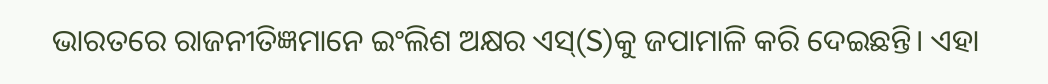ଭାରତରେ ରାଜନୀତିଜ୍ଞମାନେ ଇଂଲିଶ ଅକ୍ଷର ଏସ୍‌(S)କୁ ଜପାମାଳି କରି ଦେଇଛନ୍ତି। ଏହା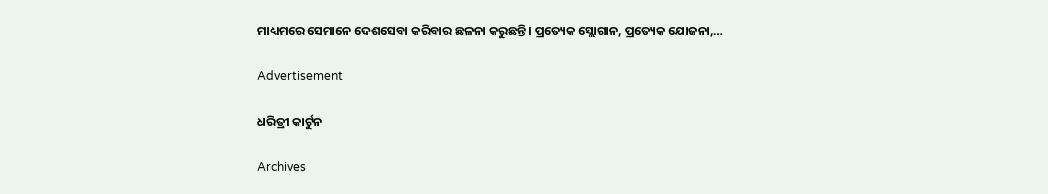ମାଧ୍ୟମରେ ସେମାନେ ଦେଶସେବା କରିବାର ଛଳନା କରୁଛନ୍ତି। ପ୍ରତ୍ୟେକ ସ୍ଲୋଗାନ, ପ୍ରତ୍ୟେକ ଯୋଜନା,…

Advertisement

ଧରିତ୍ରୀ କାର୍ଟୁନ

Archives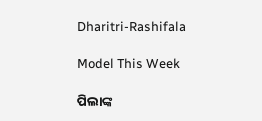Dharitri-Rashifala

Model This Week

ପିଲାଙ୍କ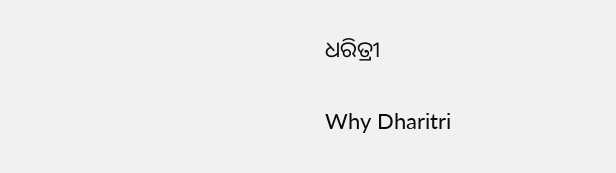ଧରିତ୍ରୀ

Why Dharitri